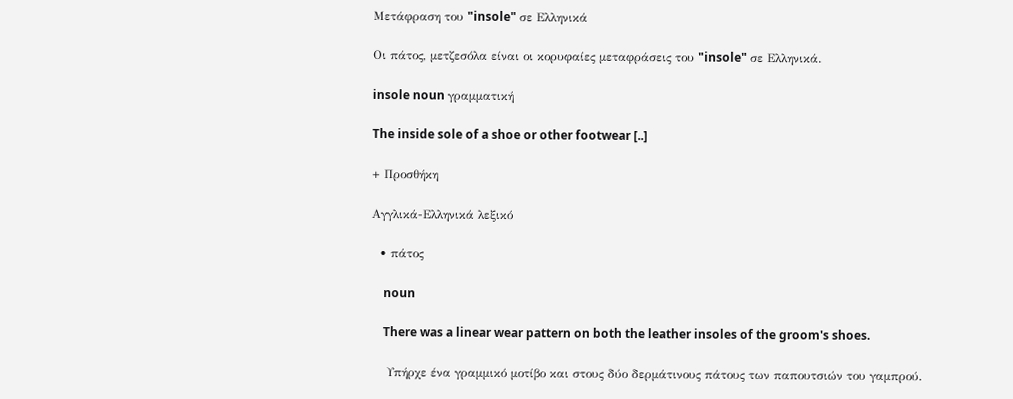Μετάφραση του "insole" σε Ελληνικά

Οι πάτος, μετζεσόλα είναι οι κορυφαίες μεταφράσεις του "insole" σε Ελληνικά.

insole noun γραμματική

The inside sole of a shoe or other footwear [..]

+ Προσθήκη

Αγγλικά-Ελληνικά λεξικό

  • πάτος

    noun

    There was a linear wear pattern on both the leather insoles of the groom's shoes.

    Υπήρχε ένα γραμμικό μοτίβο και στους δύο δερμάτινους πάτους των παπουτσιών του γαμπρού.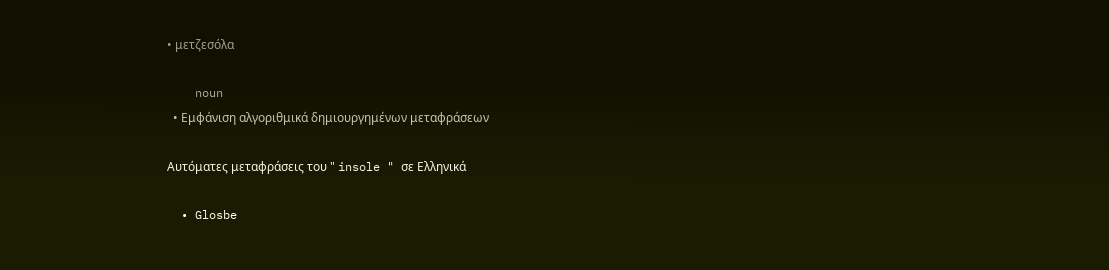• μετζεσόλα

    noun
  • Εμφάνιση αλγοριθμικά δημιουργημένων μεταφράσεων

Αυτόματες μεταφράσεις του " insole " σε Ελληνικά

  • Glosbe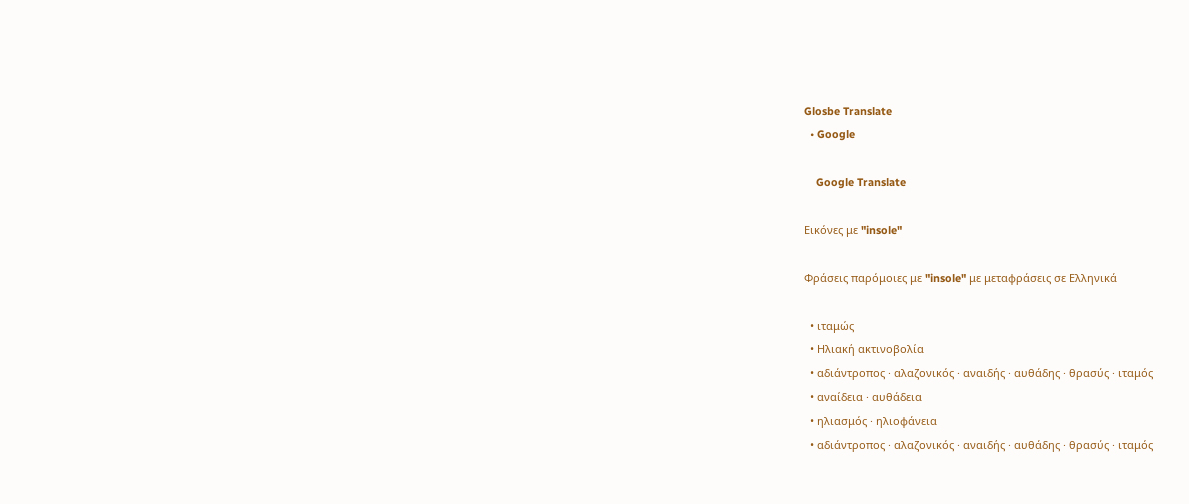Glosbe Translate
  • Google

    Google Translate

Εικόνες με "insole"

Φράσεις παρόμοιες με "insole" με μεταφράσεις σε Ελληνικά

  • ιταμώς
  • Ηλιακή ακτινοβολία
  • αδιάντροπος · αλαζονικός · αναιδής · αυθάδης · θρασύς · ιταμός
  • αναίδεια · αυθάδεια
  • ηλιασμός · ηλιοφάνεια
  • αδιάντροπος · αλαζονικός · αναιδής · αυθάδης · θρασύς · ιταμός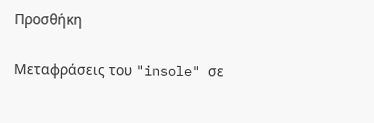Προσθήκη

Μεταφράσεις του "insole" σε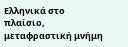Ελληνικά στο πλαίσιο, μεταφραστική μνήμη